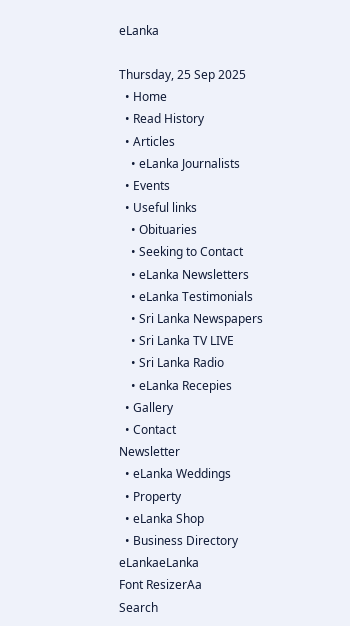eLanka

Thursday, 25 Sep 2025
  • Home
  • Read History
  • Articles
    • eLanka Journalists
  • Events
  • Useful links
    • Obituaries
    • Seeking to Contact
    • eLanka Newsletters
    • eLanka Testimonials
    • Sri Lanka Newspapers
    • Sri Lanka TV LIVE
    • Sri Lanka Radio
    • eLanka Recepies
  • Gallery
  • Contact
Newsletter
  • eLanka Weddings
  • Property
  • eLanka Shop
  • Business Directory
eLankaeLanka
Font ResizerAa
Search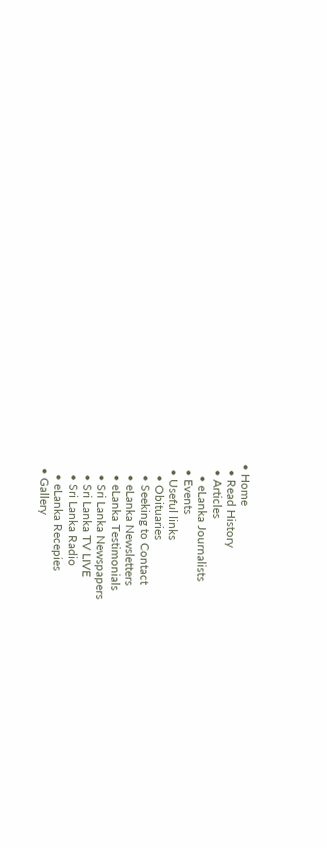• Home
  • Read History
  • Articles
    • eLanka Journalists
  • Events
  • Useful links
    • Obituaries
    • Seeking to Contact
    • eLanka Newsletters
    • eLanka Testimonials
    • Sri Lanka Newspapers
    • Sri Lanka TV LIVE
    • Sri Lanka Radio
    • eLanka Recepies
  • Gallery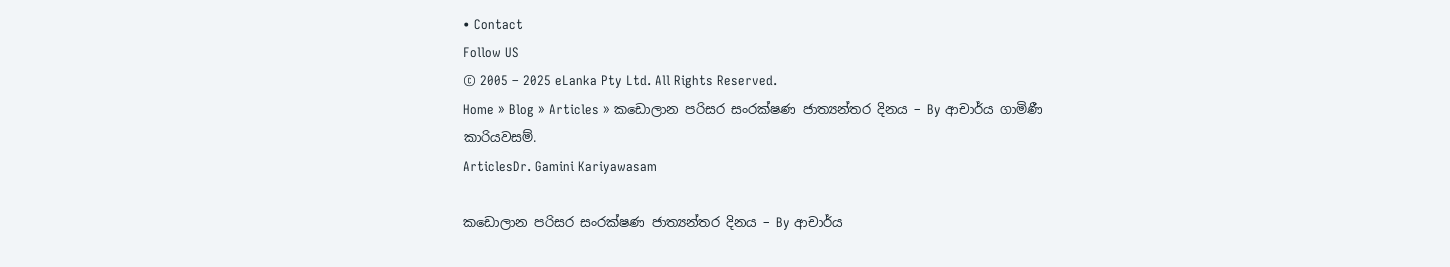• Contact
Follow US
© 2005 – 2025 eLanka Pty Ltd. All Rights Reserved.
Home » Blog » Articles » කඩොලාන පරිසර සංරක්ෂණ ජාත්‍යන්තර දිනය – By ආචාර්ය ගාමිණී කාරියවසම්.
ArticlesDr. Gamini Kariyawasam

කඩොලාන පරිසර සංරක්ෂණ ජාත්‍යන්තර දිනය – By ආචාර්ය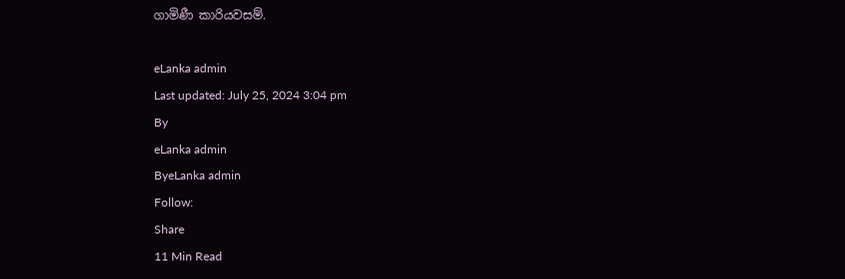ගාමිණී කාරියවසම්.

eLanka admin
Last updated: July 25, 2024 3:04 pm
By
eLanka admin
ByeLanka admin
Follow:
Share
11 Min Read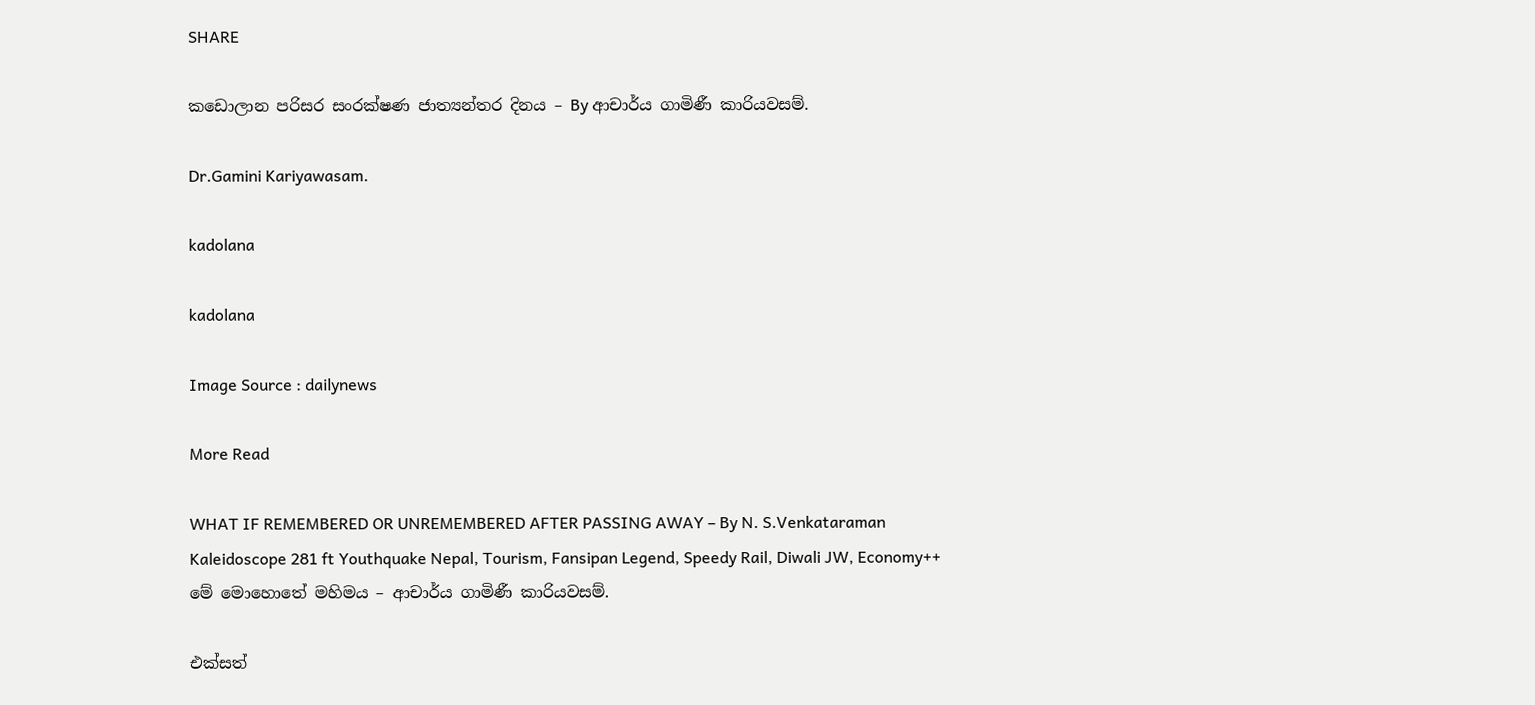SHARE

කඩොලාන පරිසර සංරක්ෂණ ජාත්‍යන්තර දිනය – By ආචාර්ය ගාමිණී කාරියවසම්.

Dr.Gamini Kariyawasam.

kadolana

kadolana

Image Source : dailynews

More Read

WHAT IF REMEMBERED OR UNREMEMBERED AFTER PASSING AWAY – By N. S.Venkataraman
Kaleidoscope 281 ft Youthquake Nepal, Tourism, Fansipan Legend, Speedy Rail, Diwali JW, Economy++
මේ මොහොතේ මහිමය – ආචාර්ය ගාමිණී කාරියවසම්.

එක්සත්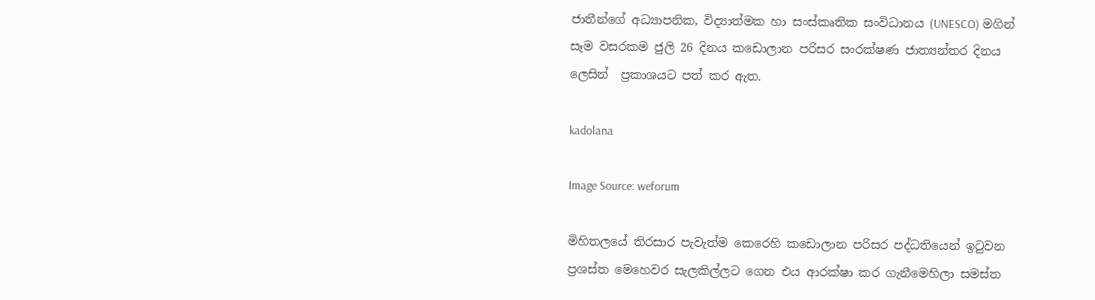ජාතීන්ගේ අධ්‍යාපනික, විද්‍යාත්මක හා සංස්කෘතික සංවිධානය (UNESCO) මගින් සෑම වසරකම ජුලි 26 දිනය කඩොලාන පරිසර සංරක්ෂණ ජාත්‍යන්තර දිනය ලෙසින්  ප්‍රකාශයට පත් කර ඇත.

kadolana

Image Source: weforum

මිහිතලයේ තිරසාර පැවැත්ම කෙරෙහි කඩොලාන පරිසර පද්ධතියෙන් ඉටුවන ප්‍රශස්ත මෙහෙවර සැලකිල්ලට ගෙන එය ආරක්ෂා කර ගැනීමෙහිලා සමස්ත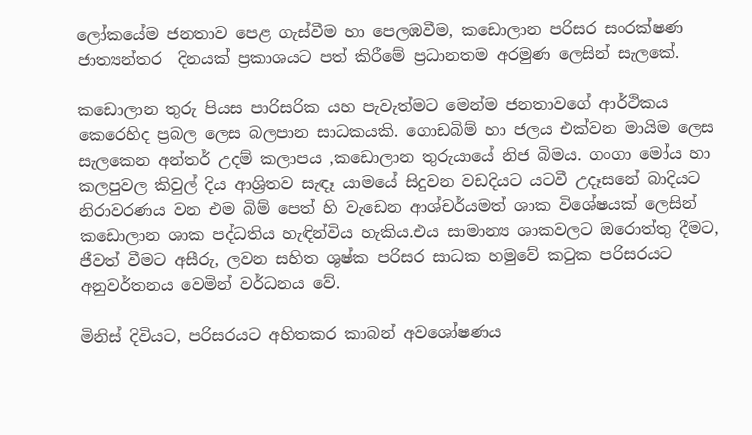ලෝකයේම ජනතාව පෙළ ගැස්වීම හා පෙලඹවීම, කඩොලාන පරිසර සංරක්ෂණ ජාත්‍යන්තර  දිනයක් ප්‍රකාශයට පත් කිරීමේ ප්‍රධානතම අරමුණ ලෙසින් සැලකේ.

කඩොලාන තුරු පියස පාරිසරික යහ පැවැත්මට මෙන්ම ජනතාවගේ ආර්ථිකය කෙරෙහිද ප්‍රබල ලෙස බලපාන සාධකයකි. ගොඩබිම් හා ජලය එක්වන මායිම ලෙස සැලකෙන අන්තර් උදම් කලාපය ,කඩොලාන තුරුයායේ නිජ බිමය. ගංගා මෝය හා කලපුවල කිවුල් දිය ආශ්‍රිතව සැඳෑ යාමයේ සිදුවන වඩදියට යටවී උදෑසනේ බාදියට නිරාවරණය වන එම බිම් පෙත් හි වැඩෙන ආශ්චර්යමත් ශාක විශේෂයක් ලෙසින් කඩොලාන ශාක පද්ධතිය හැඳින්විය හැකිය.එය සාමාන්‍ය ශාකවලට ඔරොත්තු දීමට, ජීවත් වීමට අසීරු, ලවන සහිත ශුෂ්ක පරිසර සාධක හමුවේ කටුක පරිසරයට අනුවර්තනය වෙමින් වර්ධනය වේ.

මිනිස් දිවියට, පරිසරයට අහිතකර කාබන් අවශෝෂණය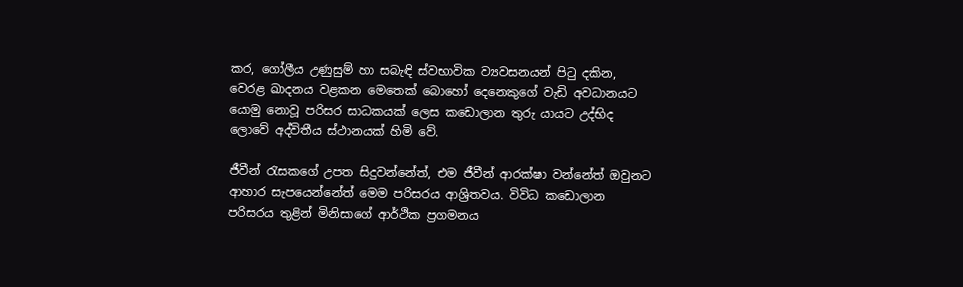කර, ගෝලීය උණුසුම් හා සබැඳි ස්වභාවික ව්‍යවසනයන් පිටු දකින, වෙරළ ඛාදනය වළකන මෙතෙක් බොහෝ දෙනෙකුගේ වැඩි අවධානයට යොමු නොවූ පරිසර සාධකයක් ලෙස කඩොලාන තුරු යායට උද්භිද ලොවේ අද්විතීය ස්ථානයක් හිමි වේ.

ජීවීන් රැසකගේ උපත සිදුවන්නේත්, එම ජීවීන් ආරක්ෂා වන්නේත් ඔවුනට ආහාර සැපයෙන්නේත් මෙම පරිසරය ආශ්‍රිතවය. විවිධ කඩොලාන පරිසරය තුළින් මිනිසාගේ ආර්ථික ප්‍රගමනය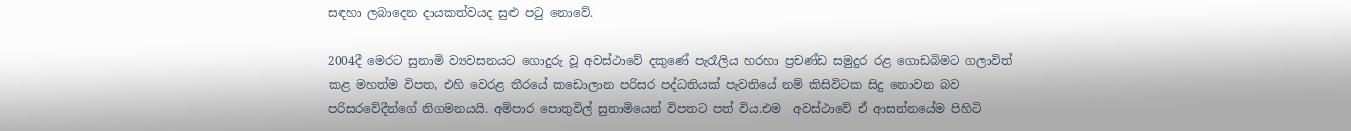සඳහා ලබාදෙන දායකත්වයද සුළු පටු නොවේ.

2004දී මෙරට සුනාමි ව්‍යවසනයට ගොදුරු වූ අවස්ථාවේ දකුණේ පැරෑලිය හරහා ප්‍රචණ්ඩ සමුදුර රළ ගොඩබිමට ගලාවිත් කළ මහත්ම විපත, එහි වෙරළ තීරයේ කඩොලාන පරිසර පද්ධතියක් පැවතියේ නම් කිසිවිටක සිදු නොවන බව පරිසරවේදීන්ගේ නිගමනයයි. අම්පාර පොතුවිල් සුනාමියෙන් විපතට පත් විය.එම  අවස්ථාවේ ඒ ආසන්නයේම පිහිටි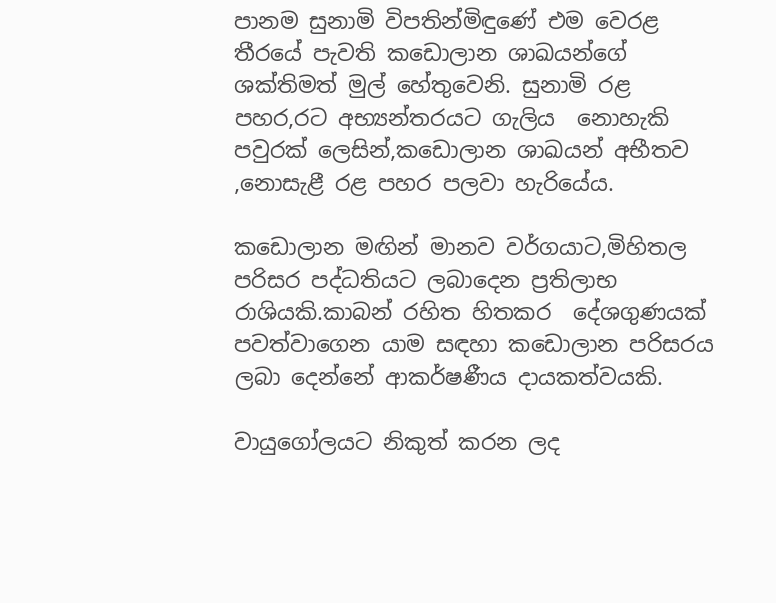පානම සුනාමි විපතින්මිඳුණේ එම වෙරළ තීරයේ පැවති කඩොලාන ශාඛයන්ගේ ශක්තිමත් මුල් හේතුවෙනි. සුනාමි රළ පහර,රට අභ්‍යන්තරයට ගැලිය  නොහැකි පවුරක් ලෙසින්,කඩොලාන ශාඛයන් අභීතව ,නොසැළී රළ පහර පලවා හැරියේය.

කඩොලාන මඟින් මානව වර්ගයාට,මිහිතල පරිසර පද්ධතියට ලබාදෙන ප්‍රතිලාභ රාශියකි.කාබන් රහිත හිතකර  දේශගුණයක් පවත්වාගෙන යාම සඳහා කඩොලාන පරිසරය ලබා දෙන්නේ ආකර්ෂණීය දායකත්වයකි.

වායුගෝලයට නිකුත් කරන ලද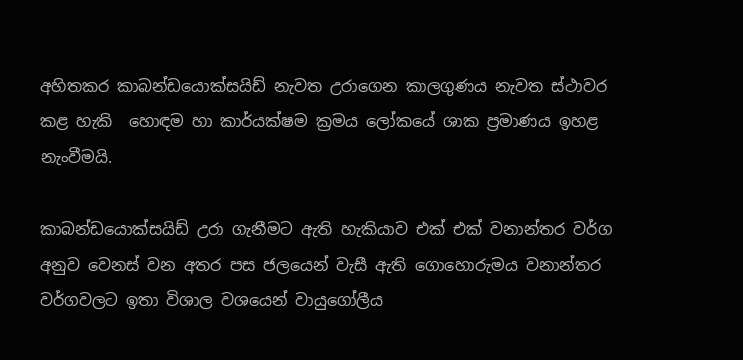අහිතකර කාබන්ඩයොක්සයිඩ් නැවත උරාගෙන කාලගුණය නැවත ස්ථාවර කළ හැකි  හොඳම හා කාර්යක්ෂම ක්‍රමය ලෝකයේ ශාක ප්‍රමාණය ඉහළ නැංවීමයි.

කාබන්ඩයොක්සයිඩ් උරා ගැනීමට ඇති හැකියාව එක් එක් වනාන්තර වර්ග අනුව වෙනස් වන අතර පස ජලයෙන් වැසී ඇති ගොහොරුමය වනාන්තර වර්ගවලට ඉතා විශාල වශයෙන් වායුගෝලීය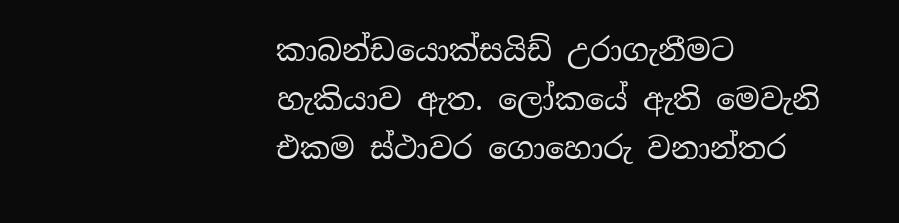කාබන්ඩයොක්සයිඩ් උරාගැනීමට හැකියාව ඇත. ලෝකයේ ඇති මෙවැනි එකම ස්ථාවර ගොහොරු වනාන්තර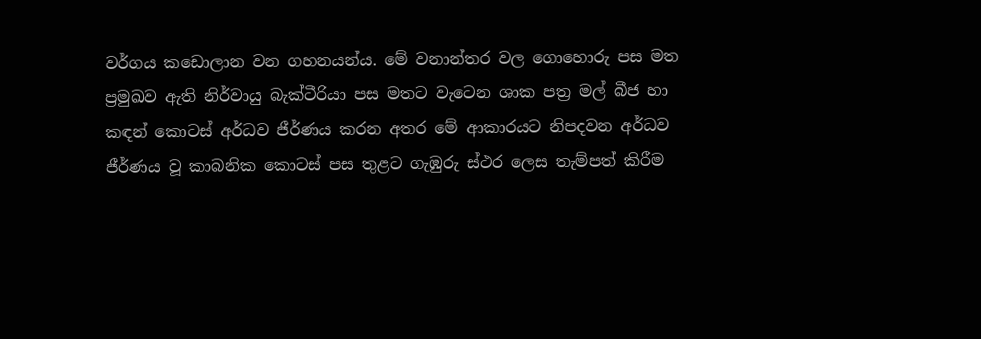වර්ගය කඩොලාන වන ගහනයන්ය. මේ වනාන්තර වල ගොහොරු පස මත ප්‍රමුඛව ඇති නිර්වායු බැක්ටීරියා පස මතට වැටෙන ශාක පත්‍ර මල් බීජ හා කඳන් කොටස් අර්ධව ජීර්ණය කරන අතර මේ ආකාරයට නිපදවන අර්ධව ජීර්ණය වූ කාබනික කොටස් පස තුළට ගැඹුරු ස්ථර ලෙස තැම්පත් කිරීම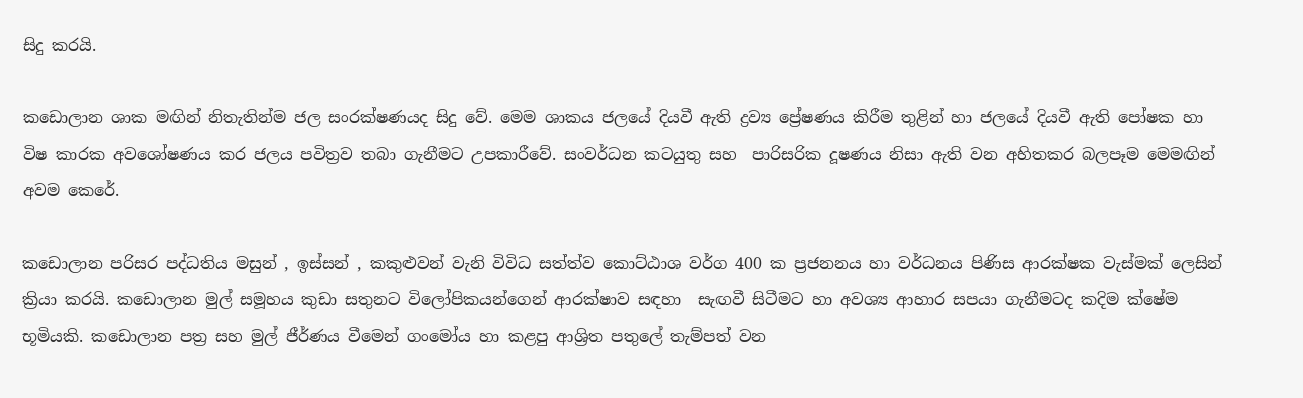සිදු කරයි.

කඩොලාන ශාක මඟින් නිතැතින්ම ජල සංරක්ෂණයද සිදු වේ. මෙම ශාකය ජලයේ දියවී ඇති ද්‍රව්‍ය ප්‍රේෂණය කිරීම තුළින් හා ජලයේ දියවී ඇති පෝෂක හා විෂ කාරක අවශෝෂණය කර ජලය පවිත්‍රව තබා ගැනීමට උපකාරීවේ. සංවර්ධන කටයුතු සහ  පාරිසරික දූෂණය නිසා ඇති වන අහිතකර බලපෑම මෙමඟින් අවම කෙ‍රේ.

කඩොලාන පරිසර පද්ධතිය මසුන් , ඉස්සන් , කකුළුවන් වැනි විවිධ සත්ත්ව කොට්ඨාශ වර්ග 400 ක ප්‍රජනනය හා වර්ධනය පිණිස ආරක්ෂක වැස්මක් ලෙසින් ක්‍රියා කරයි. කඩොලාන මුල් සමූහය කුඩා සතුනට විලෝපිකයන්ගෙන් ආරක්ෂාව සඳහා  සැඟවී සිටීමට හා අවශ්‍ය ආහාර සපයා ගැනීමටද කදිම ක්ෂේම භූමියකි. කඩොලාන පත්‍ර සහ මුල් ජීර්ණය වීමෙන් ගංමෝය හා කළපු ආශ්‍රිත පතුලේ තැම්පත් වන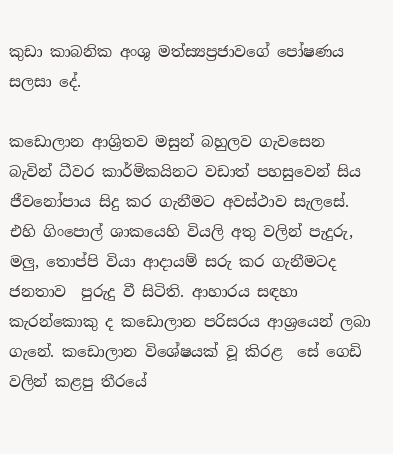කුඩා කාබනික අංශු මත්ස්‍යප්‍රජාවගේ පෝෂණය සලසා දේ.

කඩොලාන ආශ්‍රිතව මසුන් බහුලව ගැවසෙන බැවින් ධීවර කාර්මිකයිනට වඩාත් පහසුවෙන් සිය ජීවනෝපාය සිදු කර ගැනීමට අවස්ථාව සැලසේ. එහි ගිංපොල් ශාකයෙහි වියලි අතු වලින් පැදුරු, මලු, තොප්පි වියා ආදායම් සරු කර ගැනීමටද ජනතාව  පුරුදු වී සිටිති. ආහාරය සඳහා කැරන්කොකු ද කඩොලාන පරිසරය ආශ්‍රයෙන් ලබා ගැනේ. කඩොලාන විශේෂයක් වූ කිරළ ‍ සේ ගෙඩි වලින් කළපු තීරයේ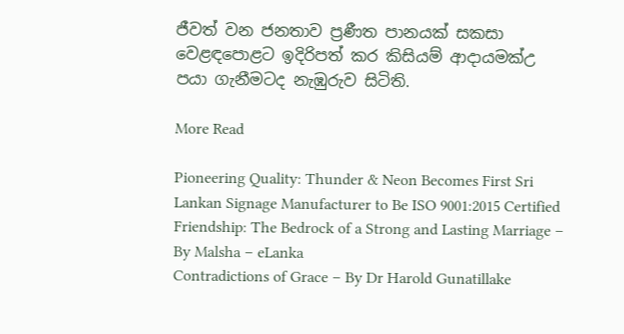ජීවත් වන ජනතාව ප්‍රණීත පානයක් සකසා වෙළඳපොළට ඉදිරිපත් කර කිසියම් ආදායමක්උ පයා ගැනීමටද නැඹුරුව සිටිති.

More Read

Pioneering Quality: Thunder & Neon Becomes First Sri Lankan Signage Manufacturer to Be ISO 9001:2015 Certified
Friendship: The Bedrock of a Strong and Lasting Marriage – By Malsha – eLanka
Contradictions of Grace – By Dr Harold Gunatillake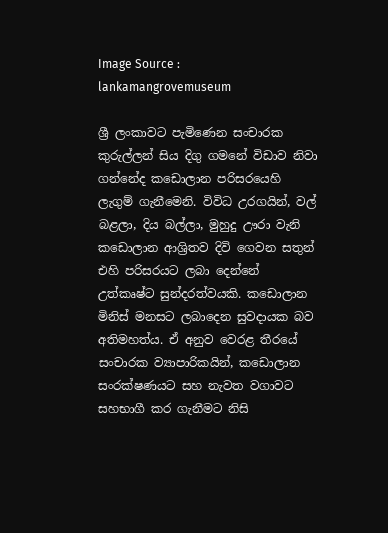Image Source : lankamangrovemuseum

ශ්‍රී ලංකාවට පැමිණෙන සංචාරක කුරුල්ලන් සිය දිගු ගමනේ විඩාව නිවා ගන්නේද කඩොලාන පරිසරයෙහි ලැගුම් ගැනීමෙනි. විවිධ උරගයින්, වල් බළලා, දිය බල්ලා, මුහුදු ඌරා වැනි කඩොලාන ආශ්‍රිතව දිවි ගෙවන සතුන් එහි පරිසරයට ලබා දෙන්නේ උත්කෘෂ්ට සුන්දරත්වයකි. කඩොලාන මිනිස් මනසට ලබාදෙන සුවදායක බව අතිමහත්ය. ඒ අනුව වෙරළ තීරයේ සංචාරක ව්‍යාපාරිකයින්, කඩොලාන සංරක්ෂණයට සහ නැවත වගාවට සහභාගී කර ගැනීමට නිසි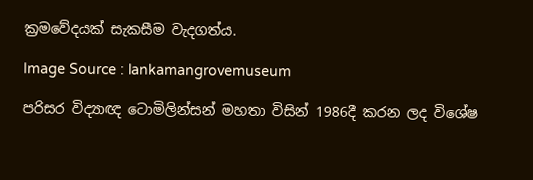ක්‍රමවේදයක් සැකසීම වැදගත්ය.

Image Source : lankamangrovemuseum

පරිසර විද්‍යාඥ ටොමිලින්සන් මහතා විසින් 1986දී කරන ලද විශේෂ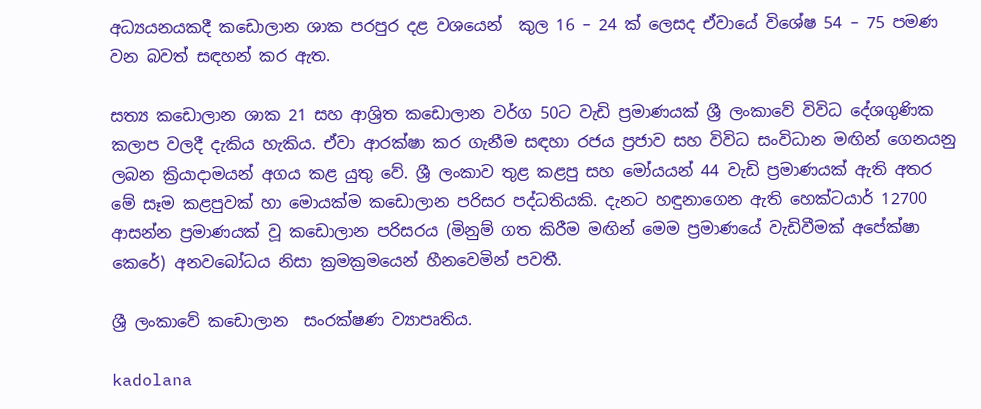අධ්‍යයනයකදී කඩොලාන ශාක පරපුර දළ වශයෙන්  කුල 16 – 24 ක් ලෙසද ඒවායේ විශේෂ 54 – 75 පමණ වන බවත් සඳහන් කර ඇත.

සත්‍ය කඩොලාන ශාක 21 සහ ආශ්‍රිත කඩොලාන වර්ග 50ට වැඩි ප්‍රමාණයක් ශ්‍රී ලංකාවේ විවිධ දේශගුණික කලාප වලදී දැකිය හැකිය. ඒවා ආරක්ෂා කර ගැනීම සඳහා රජය ප්‍රජාව සහ විවිධ සංවිධාන මඟින් ගෙනයනු ලබන ක්‍රියාදාමයන් අගය කළ යුතු වේ. ශ්‍රී ලංකාව තුළ කළපු සහ මෝයයන් 44 වැඩි ප්‍රමාණයක් ඇති අතර මේ සෑම කළපුවක් හා මොයක්ම කඩොලාන පරිසර පද්ධතියකි. දැනට හඳුනාගෙන ඇති හෙක්ටයාර් 12700 ආසන්න ප්‍රමාණයක් වූ කඩොලාන පරිසරය (මිනුම් ගත කිරීම මඟින් මෙම ප්‍රමාණයේ වැඩිවීමක් අපේක්ෂා කෙරේ) අනවබෝධය නිසා ක්‍රමක්‍රමයෙන් හීනවෙමින් පවතී.

ශ්‍රී ලංකාවේ කඩොලාන  සංරක්ෂණ ව්‍යාපෘතිය.

kadolana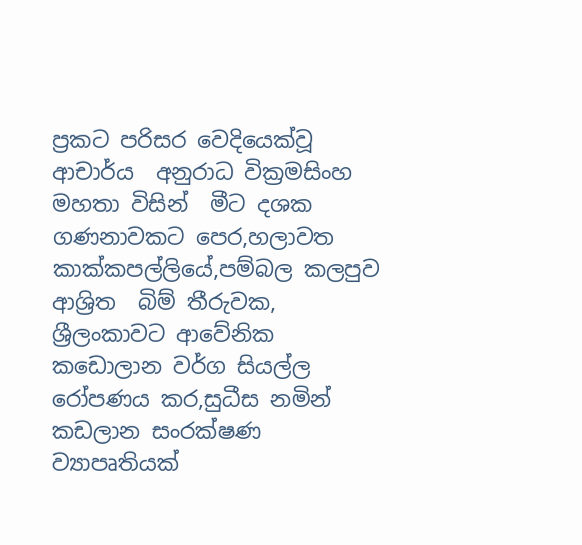ප්‍රකට පරිසර වෙදියෙක්වූ ආචාර්ය  අනුරාධ වික්‍රමසිංහ  මහතා විසින්  මීට දශක ගණනාවකට පෙර,හලාවත  කාක්කපල්ලියේ,පම්බල කලපුව ආශ්‍රිත  බිම් තීරුවක, ශ්‍රීලංකාවට ආවේනික කඩොලාන වර්ග සියල්ල රෝපණය කර,සුධීස නමින් කඩලාන සංරක්ෂණ ව්‍යාපෘතියක්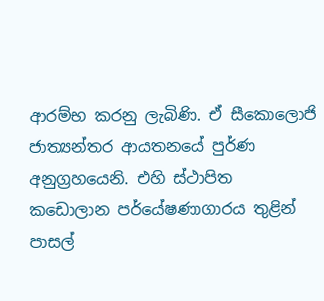ආරම්භ කරනු ලැබිණි. ඒ සීකොලොජි ජාත්‍යන්තර ආයතනයේ පුර්ණ  අනුග්‍රහයෙනි. එහි ස්ථාපිත කඩොලාන පර්යේෂණාගාරය තුළින් පාසල්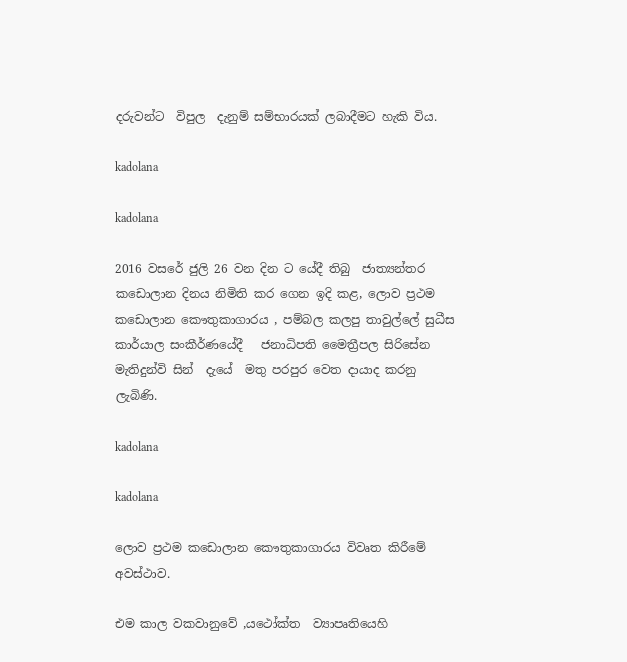දරුවන්ට  විපුල  දැනුම් සම්භාරයක් ලබාදීමට හැකි විය.

kadolana

kadolana

2016 වසරේ ජුලි 26 වන දින ට යේදී තිබු  ජාත්‍යන්තර කඩොලාන දිනය නිමිති කර ගෙන ඉදි කළ, ලොව ප්‍රථම කඩොලාන කෞතුකාගාරය , පම්බල කලපු තාවුල්ලේ සුධීස කාර්යාල සංකීර්ණයේදී   ජනාධිපති මෛත්‍රීපල සිරිසේන මැතිදුන්වි සින්  දැයේ  මතු පරපුර වෙත දායාද කරනු ලැබිණි.

kadolana

kadolana

ලොව ප්‍රථම කඩොලාන කෞතුකාගාරය විවෘත කිරීමේ අවස්ථාව.

එම කාල වකවානුවේ ,යථෝක්ත  ව්‍යාපෘතියෙහි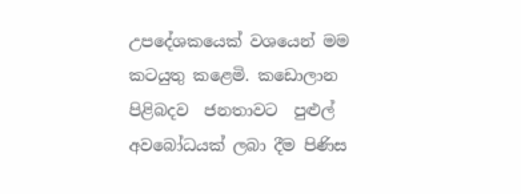උපදේශකයෙක් වශයෙන් මම කටයුතු කළෙමි. කඩොලාන පිළිබදව  ජනතාවට  පුළුල් අවබෝධයක් ලබා දීම පිණිස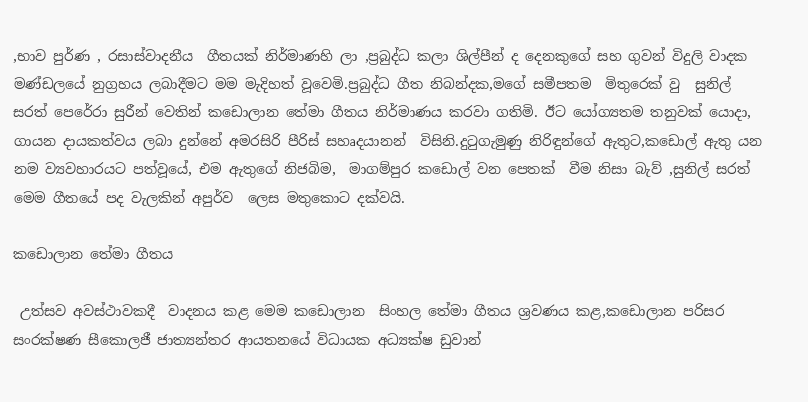,භාව පුර්ණ , රසාස්වාදනීය  ගීතයක් නිර්මාණහි ලා ,ප්‍රබුද්ධ කලා ශිල්පීන් ද දෙනකුගේ සහ ගුවන් විදුලි වාදක මණ්ඩලයේ නුග්‍රහය ලබාදීමට මම මැදිහත් වූවෙමි.ප්‍රබුද්ධ ගීත නිබන්දක,මගේ සමීපතම  මිතුරෙක් වු  සුනිල් සරත් පෙරේරා සුරීන් වෙතින් කඩොලාන තේමා ගීතය නිර්මාණය කරවා ගතිමි. ඊට යෝග්‍යතම තනුවක් යොදා, ගායන දායකත්වය ලබා දුන්නේ අමරසිරි පීරිස් සහෘදයානන්  විසිනි.දුටුගැමුණු නිරිඳුන්ගේ ඇතුට,කඩොල් ඇතු යන නම ව්‍යවහාරයට පත්වූයේ, එම ඇතුගේ නිජබිම,  මාගම්පුර කඩොල් වන පෙතක්  වීම නිසා බැව් ,සුනිල් සරත් මෙම ගීතයේ පද වැලකින් අපුර්ව  ලෙස මතුකොට දක්වයි.

කඩොලාන තේමා ගීතය

 උත්සව අවස්ථාවකදී  වාදනය කළ මෙම කඩොලාන  සිංහල තේමා ගීතය ශ්‍රවණය කළ,කඩොලාන පරිසර සංරක්ෂණ සීකොලජී ජාත්‍යන්තර ආයතනයේ විධායක අධ්‍යක්ෂ ඩුවාන්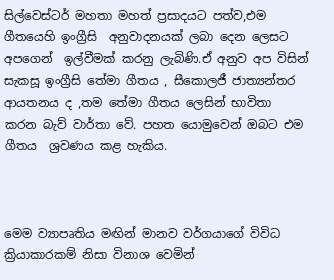සිල්වෙස්ටර් මහතා මහත් ප්‍රසාදයට පත්ව,එම ගීතයෙහි ඉංග්‍රීසි  අනුවාදනයක් ලබා දෙන ලෙසට අපගෙන්  ඉල්වීමක් කරනු ලැබිණි.ඒ අනුව අප විසින් සැකසූ ඉංග්‍රීසි තේමා ගීතය , සීකොලජී ජාත්‍යන්තර ආයතනය ද ,තම තේමා ගීතය ලෙසින් භාවිතා කරන බැව් වාර්තා වේ. පහත යොමුවෙන් ඔබට එම ගීතය  ශ්‍රවණය කළ හැකිය.



මෙම ව්‍යාපෘතිය මඟින් මානව වර්ගයාගේ විවිධ ක්‍රියාකාරකම් නිසා විනාශ වෙමින්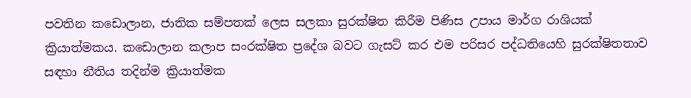පවතින කඩොලාන, ජාතික සම්පතක් ලෙස සලකා සුරක්ෂිත කිරීම පිණිස උපාය මාර්ග රාශියක් ක්‍රියාත්මකය. කඩොලාන කලාප සංරක්ෂිත ප්‍රදේශ බවට ගැසට් කර එම පරිසර පද්ධතියෙහි සුරක්ෂිතතාව සඳහා නීතිය තදින්ම ක්‍රියාත්මක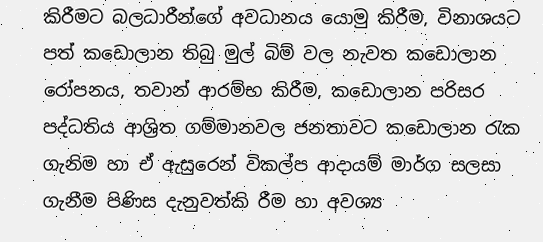කිරීමට බලධාරීන්ගේ අවධානය යොමු කිරීම, විනාශයට පත් කඩොලාන තිබු මුල් බිම් වල නැවත කඩොලාන රෝපනය, තවාන් ආරම්භ කිරීම, කඩොලාන පරිසර පද්ධතිය ආශ්‍රිත ගම්මානවල ජනතාවට කඩොලාන රැක ගැනිම හා ඒ ඇසුරෙන් විකල්ප ආදායම් මාර්ග සලසා ගැනීම පිණිස දැනුවත්කි රීම හා අවශ්‍ය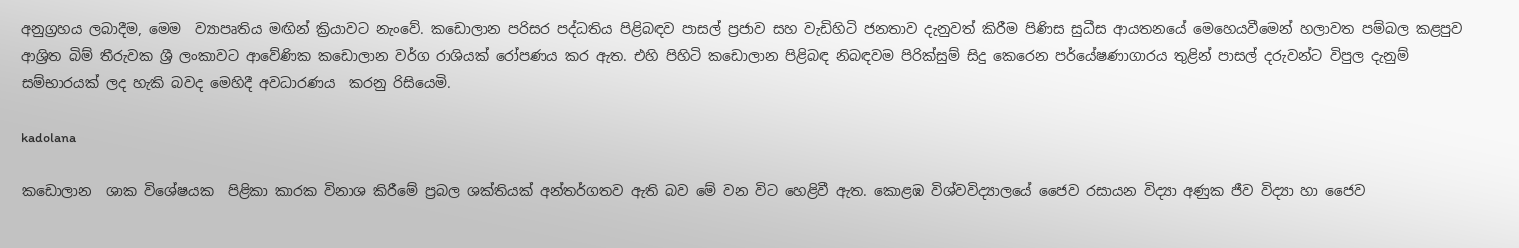අනුග්‍රහය ලබාදීම, මෙම  ව්‍යාපෘතිය මඟින් ක්‍රියාවට නැංවේ. කඩොලාන පරිසර පද්ධතිය පිළිබඳව පාසල් ප්‍රජාව සහ වැඩිහිටි ජනතාව දැනුවත් කිරීම පිණිස සුධීස ආයතනයේ මෙහෙය‍වීමෙන් හලාවත පම්බල කළපුව ආශ්‍රිත බිම් තීරුවක ශ්‍රී ලංකාවට ආවේණික කඩොලාන වර්ග රාශියක් රෝපණය කර ඇත. එහි පිහිටි කඩොලාන පිළිබඳ නිබඳවම පිරික්සුම් සිදු කෙරෙන පර්යේෂණාගාරය තුළින් පාසල් දරුවන්ට විපුල දැනුම් සම්භාරයක් ලද හැකි බවද මෙහිදී අවධාරණය  කරනු රිසියෙමි.

kadolana

කඩොලාන  ශාක විශේෂයක  පිළිකා කාරක විනාශ කිරීමේ ප්‍රබල ශක්තියක් අන්තර්ගතව ඇති බව මේ වන විට හෙළිවී ඇත. කොළඹ විශ්වවිද්‍යාලයේ ජෛව රසායන විද්‍යා අණුක ජීව විද්‍යා හා ජෛව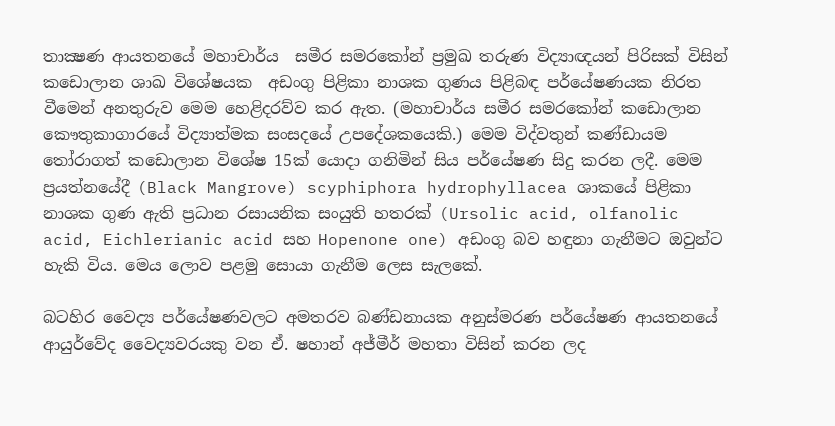තාක්‍ෂණ ආයතනයේ මහාචාර්ය  සමීර සමරකෝන් ප්‍රමුඛ තරුණ විද්‍යාඥයන් පිරිසක් විසින් කඩොලාන ශාඛ විශේෂයක  අඩංගු පිළිකා නාශක ගුණය පිළිබඳ පර්යේෂණයක නිරත වීමෙන් අනතුරුව මෙම හෙළිදරව්ව කර ඇත. (මහාචාර්ය සමීර සමරකෝන් කඩොලාන කෞතුකාගාරයේ විද්‍යාත්මක සංසදයේ උපදේශකයෙකි.) මෙම විද්වතුන් කණ්ඩායම තෝරාගත් කඩොලාන විශේෂ 15ක් යොදා ගනිමින් සිය පර්යේෂණ සිදු කරන ලදී. මෙම ප්‍රයත්නයේදී (Black Mangrove) scyphiphora hydrophyllacea ශාකයේ පිළිකා නාශක ගුණ ඇති ප්‍රධාන රසායනික සංයුති හතරක් (Ursolic acid, olfanolic acid, Eichlerianic acid සහ Hopenone one) අඩංගු බව හඳුනා ගැනීමට ඔවුන්ට හැකි විය. මෙය ලොව පළමු සොයා ගැනීම ලෙස සැලකේ.

බටහිර වෛද්‍ය පර්යේෂණවලට අමතරව බණ්ඩනායක අනුස්මරණ පර්යේෂණ ආයතනයේ ආයුර්වේද වෛද්‍යවරයකු වන ඒ. ෂහාන් අජ්මීර් මහතා විසින් කරන ලද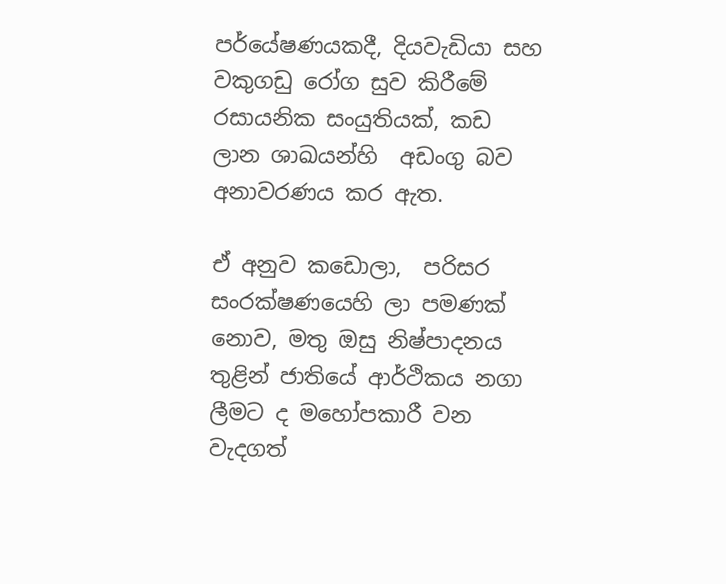පර්යේෂණයකදී, දියවැඩියා සහ වකුගඩු රෝග සුව කිරීමේ රසායනික සංයුතියක්, කඩ ලාන ශාඛයන්හි  අඩංගු බව  අනාවරණය කර ඇත.

ඒ අනුව කඩොලා,  පරිසර සංරක්ෂණයෙහි ලා පමණක් නොව, මතු ඔසු නිෂ්පාදනය තුළින් ජාතියේ ආර්ථිකය නගා ලීමට ද මහෝපකාරී වන වැදගත්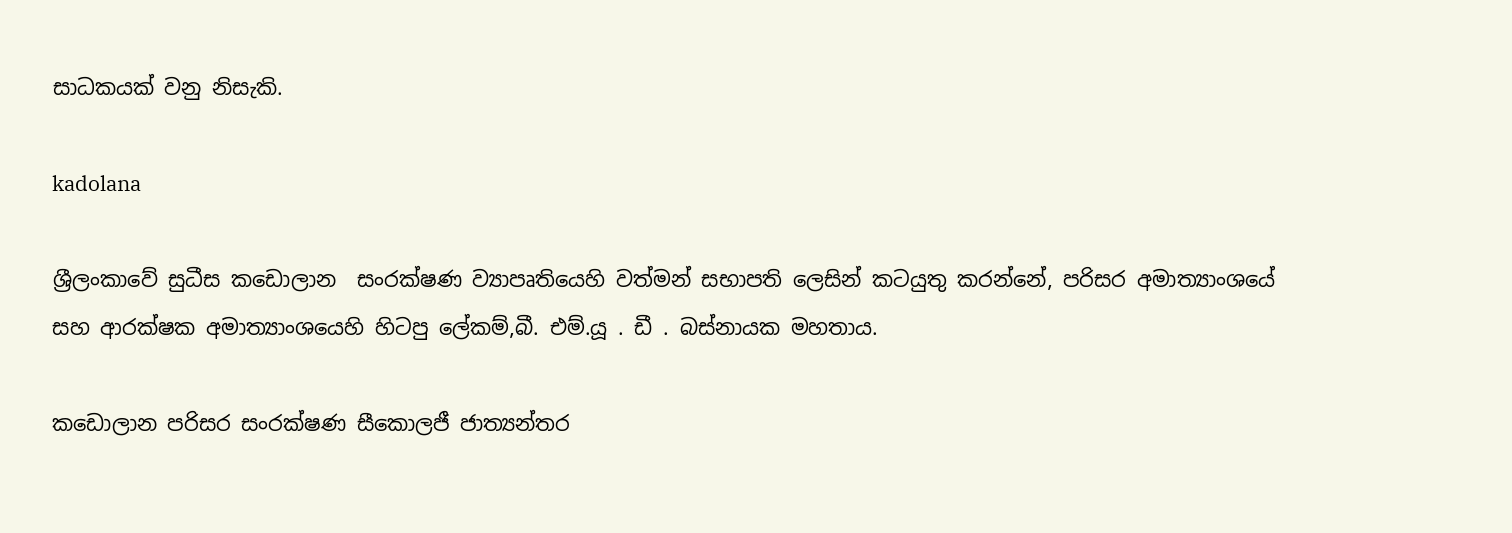සාධකයක් වනු නිසැකි.

kadolana

ශ්‍රීලංකාවේ සුධීස කඩොලාන  සංරක්ෂණ ව්‍යාපෘතියෙහි වත්මන් සභාපති ලෙසින් කටයුතු කරන්නේ, පරිසර අමාත්‍යාංශයේ සහ ආරක්ෂක අමාත්‍යාංශයෙහි හිටපු ලේකම්,බී. එම්.යූ . ඩී . බස්නායක මහතාය.

කඩොලාන පරිසර සංරක්ෂණ සීකොලජී ජාත්‍යන්තර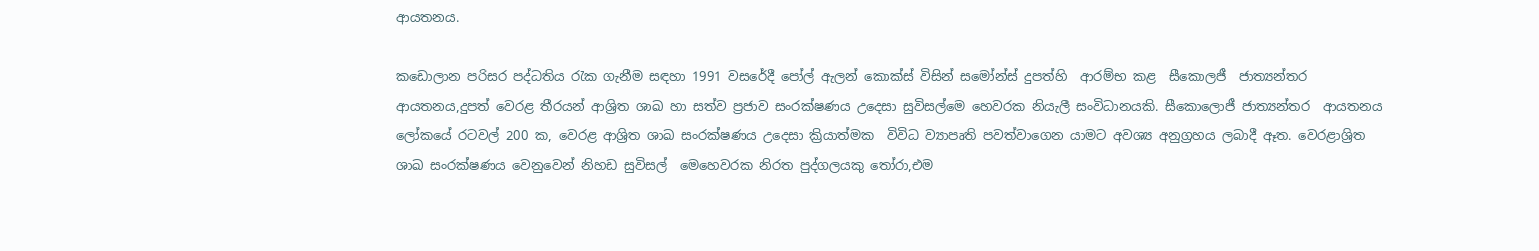ආයතනය.

කඩොලාන පරිසර පද්ධතිය රැක ගැනීම සඳහා 1991 වසරේදී පෝල් ඇලන් කොක්ස් විසින් සමෝන්ස් දුපත්හි  ආරම්භ කළ  සීකොලජී  ජාත්‍යන්තර ආයතනය,දුපත් වෙරළ තීරයන් ආශ්‍රිත ශාඛ හා සත්ව ප්‍රජාව සංරක්ෂණය උදෙසා සුවිසල්මෙ හෙවරක නියැලී සංවිධානයකි. සීකොලොජී ජාත්‍යන්තර  ආයතනය ලෝකයේ රටවල් 200 ක, වෙරළ ආශ්‍රිත ශාඛ සංරක්ෂණය උදෙසා ක්‍රියාත්මක  විවිධ ව්‍යාපෘති පවත්වාගෙන යාමට අවශ්‍ය අනුග්‍රහය ලබාදී ඈත. වෙරළාශ්‍රිත ශාඛ සංරක්ෂණය වෙනුවෙන් නිහඩ සුවිසල්  මෙහෙවරක නිරත පුද්ගලයකු තෝරා,එම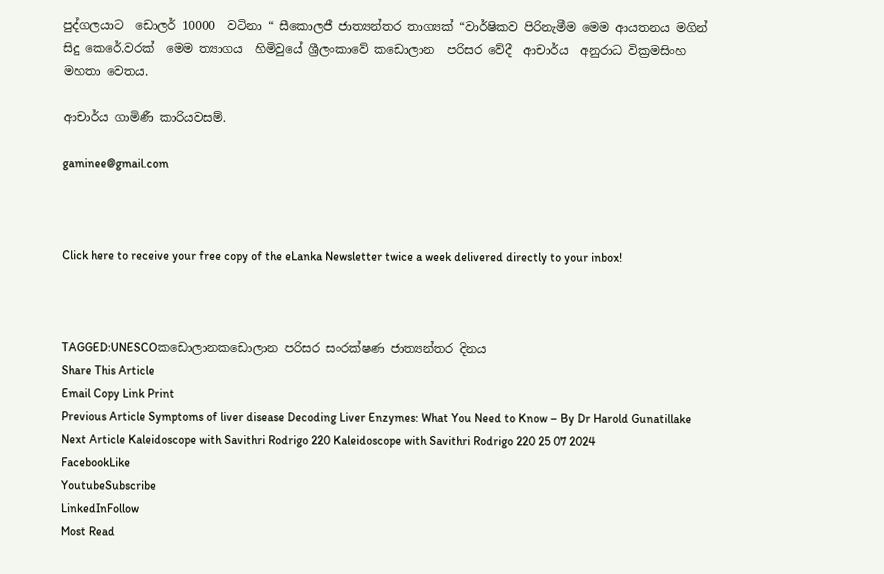පුද්ගලයාට  ඩොලර් 10000  වටිනා “ සීකොලජී ජාත්‍යන්තර තාග්‍යක් “වාර්ෂිකව පිරිනැමීම මෙම ආයතනය මගින් සිදු කෙරේ.වරක්  මෙම ත්‍යාගය  හිමිවුයේ ශ්‍රීලංකාවේ කඩොලාන  පරිසර වේදී  ආචාර්ය  අනුරාධ වික්‍රමසිංහ  මහතා වෙතය.

ආචාර්ය ගාමිණී කාරියවසම්.

gaminee@gmail.com



Click here to receive your free copy of the eLanka Newsletter twice a week delivered directly to your inbox!



TAGGED:UNESCOකඩොලානකඩොලාන පරිසර සංරක්ෂණ ජාත්‍යන්තර දිනය
Share This Article
Email Copy Link Print
Previous Article Symptoms of liver disease Decoding Liver Enzymes: What You Need to Know – By Dr Harold Gunatillake
Next Article Kaleidoscope with Savithri Rodrigo 220 Kaleidoscope with Savithri Rodrigo 220 25 07 2024
FacebookLike
YoutubeSubscribe
LinkedInFollow
Most Read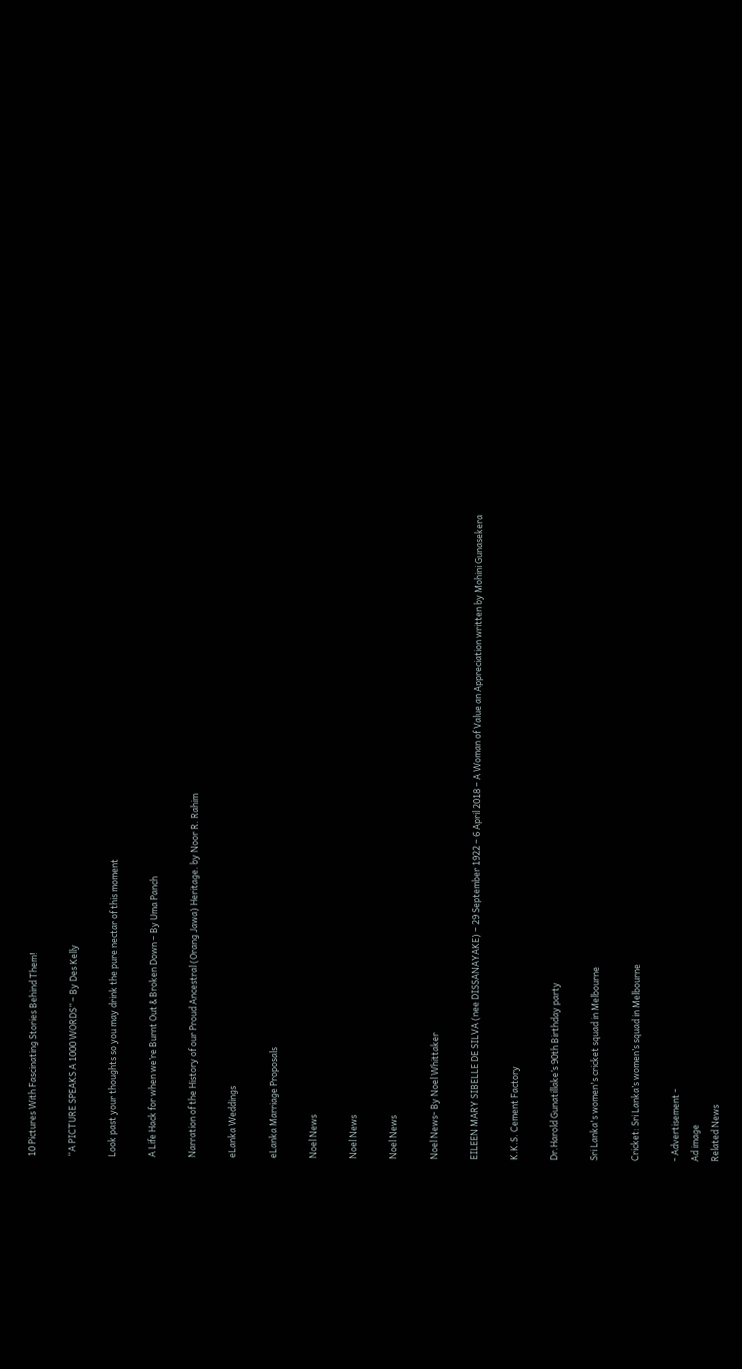10 Pictures With Fascinating Stories Behind Them!

“A PICTURE SPEAKS A 1000 WORDS” – By Des Kelly

Look past your thoughts so you may drink the pure nectar of this moment

A Life Hack for when we’re Burnt Out & Broken Down – By Uma Panch

Narration of the History of our Proud Ancestral (Orang Jawa) Heritage. by Noor R. Rahim

eLanka Weddings

eLanka Marriage Proposals

Noel News

Noel News

Noel News

Noel News- By Noel Whittaker

EILEEN MARY SIBELLE DE SILVA (nee DISSANAYAKE) – 29 September 1922 – 6 April 2018 – A Woman of Value an Appreciation written by Mohini Gunasekera

K.K.S. Cement Factory

Dr.Harold Gunatillake’s 90th Birthday party

Sri Lanka's women's cricket squad in Melbourne

Cricket: Sri Lanka’s women’s squad in Melbourne

- Advertisement -
Ad image
Related News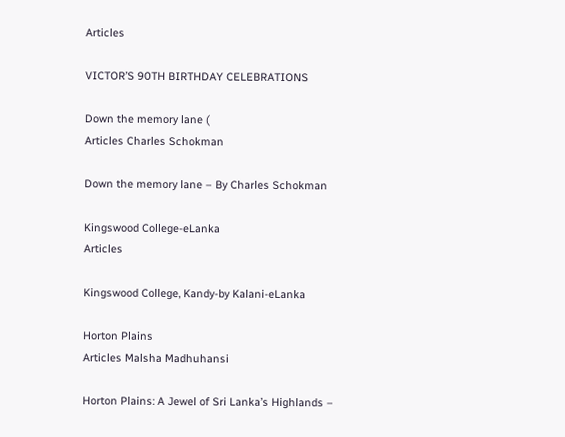Articles

VICTOR’S 90TH BIRTHDAY CELEBRATIONS

Down the memory lane (
Articles Charles Schokman

Down the memory lane – By Charles Schokman

Kingswood College-eLanka
Articles

Kingswood College, Kandy-by Kalani-eLanka

Horton Plains
Articles Malsha Madhuhansi

Horton Plains: A Jewel of Sri Lanka’s Highlands –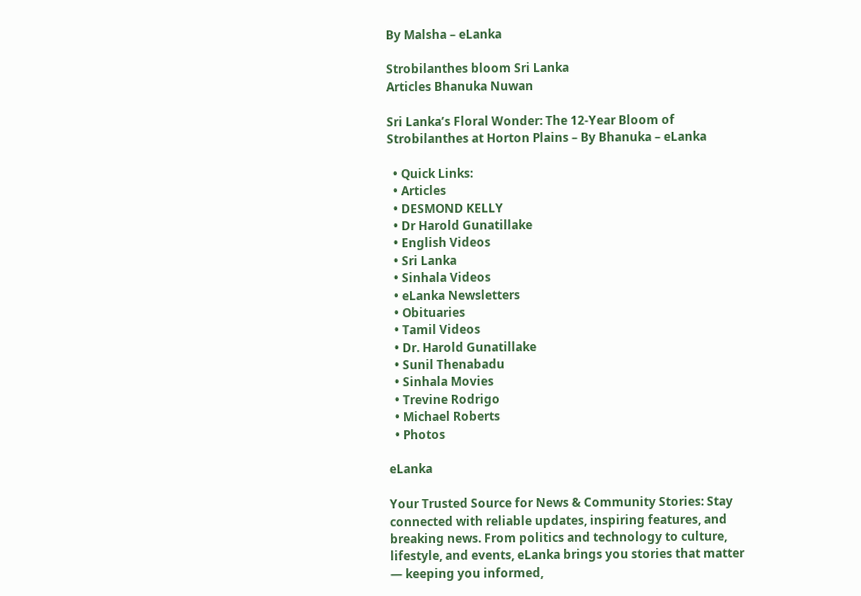By Malsha – eLanka

Strobilanthes bloom Sri Lanka
Articles Bhanuka Nuwan

Sri Lanka’s Floral Wonder: The 12-Year Bloom of Strobilanthes at Horton Plains – By Bhanuka – eLanka

  • Quick Links:
  • Articles
  • DESMOND KELLY
  • Dr Harold Gunatillake
  • English Videos
  • Sri Lanka
  • Sinhala Videos
  • eLanka Newsletters
  • Obituaries
  • Tamil Videos
  • Dr. Harold Gunatillake
  • Sunil Thenabadu
  • Sinhala Movies
  • Trevine Rodrigo
  • Michael Roberts
  • Photos

eLanka

Your Trusted Source for News & Community Stories: Stay connected with reliable updates, inspiring features, and breaking news. From politics and technology to culture, lifestyle, and events, eLanka brings you stories that matter — keeping you informed,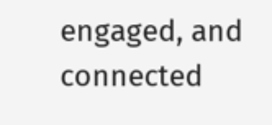engaged, and connected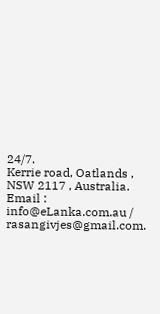24/7.
Kerrie road, Oatlands , NSW 2117 , Australia.
Email : info@eLanka.com.au / rasangivjes@gmail.com.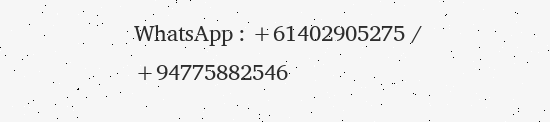WhatsApp : +61402905275 / +94775882546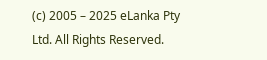(c) 2005 – 2025 eLanka Pty Ltd. All Rights Reserved.